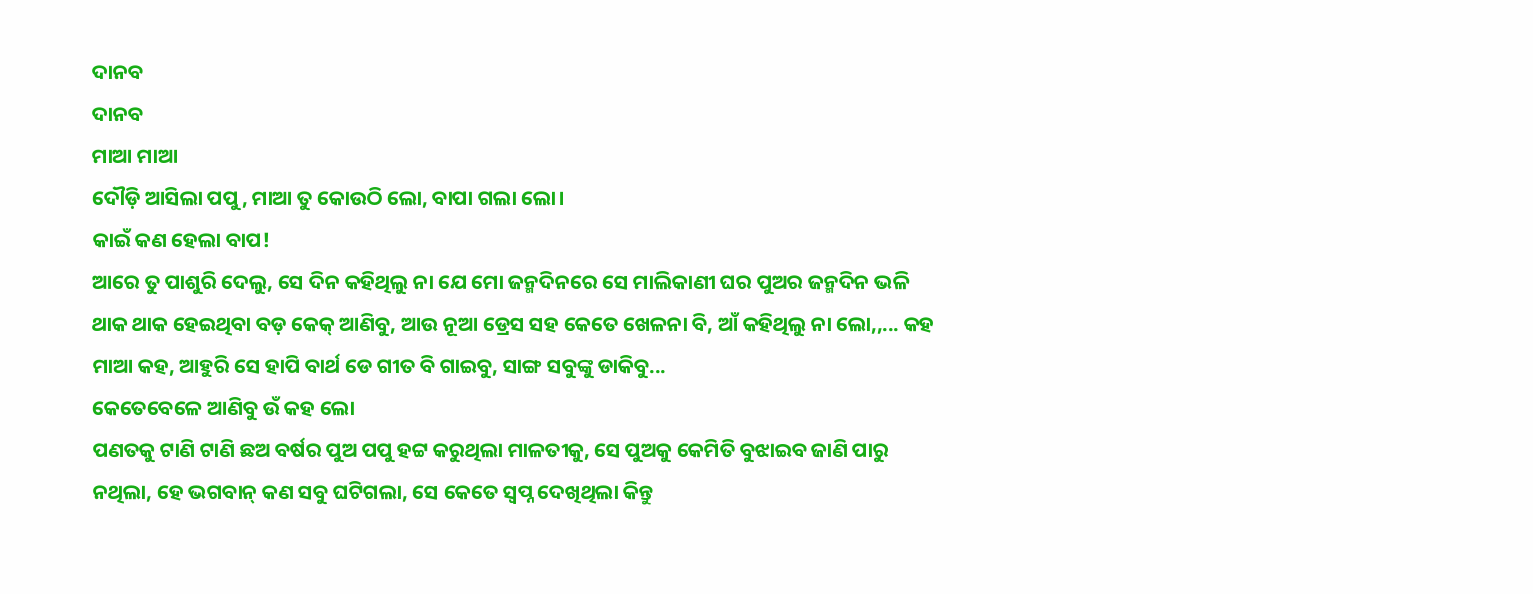ଦାନବ
ଦାନବ
ମାଆ ମାଆ
ଦୌଡ଼ି ଆସିଲା ପପୁ, ମାଆ ତୁ କୋଉଠି ଲୋ, ବାପା ଗଲା ଲୋ।
କାଇଁ କଣ ହେଲା ବାପ!
ଆରେ ତୁ ପାଶୁରି ଦେଲୁ, ସେ ଦିନ କହିଥିଲୁ ନା ଯେ ମୋ ଜନ୍ମଦିନରେ ସେ ମାଲିକାଣୀ ଘର ପୁଅର ଜନ୍ମଦିନ ଭଳି ଥାକ ଥାକ ହେଇଥିବା ବଡ଼ କେକ୍ ଆଣିବୁ, ଆଉ ନୂଆ ଡ୍ରେସ ସହ କେତେ ଖେଳନା ବି, ଆଁ କହିଥିଲୁ ନା ଲୋ,,... କହ ମାଆ କହ, ଆହୁରି ସେ ହାପି ବାର୍ଥ ଡେ ଗୀତ ବି ଗାଇବୁ, ସାଙ୍ଗ ସବୁଙ୍କୁ ଡାକିବୁ...
କେତେବେଳେ ଆଣିବୁ ଉଁ କହ ଲୋ
ପଣତକୁ ଟାଣି ଟାଣି ଛଅ ବର୍ଷର ପୁଅ ପପୁ ହଟ୍ଟ କରୁଥିଲା ମାଳତୀକୁ, ସେ ପୁଅକୁ କେମିତି ବୁଝାଇବ ଜାଣି ପାରୁ ନଥିଲା, ହେ ଭଗବାନ୍ କଣ ସବୁ ଘଟିଗଲା, ସେ କେତେ ସ୍ୱପ୍ନ ଦେଖିଥିଲା କିନ୍ତୁ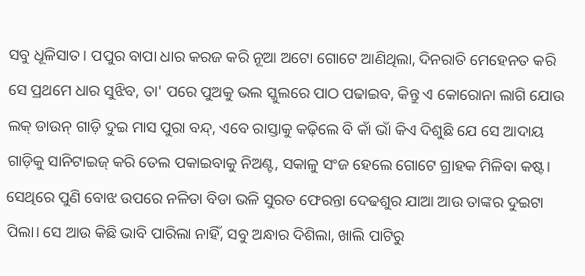ସବୁ ଧୂଳିସାତ। ପପୁର ବାପା ଧାର କରଜ କରି ନୂଆ ଅଟୋ ଗୋଟେ ଆଣିଥିଲା, ଦିନରାତି ମେହେନତ କରି ସେ ପ୍ରଥମେ ଧାର ସୁଝିବ, ତା' ପରେ ପୁଅକୁ ଭଲ ସ୍କୁଲରେ ପାଠ ପଢାଇବ, କିନ୍ତୁ ଏ କୋରୋନା ଲାଗି ଯୋଉ ଲକ୍ ଡାଉନ୍ ଗାଡ଼ି ଦୁଇ ମାସ ପୁରା ବନ୍ଦ୍, ଏବେ ରାସ୍ତାକୁ କଢ଼ିଲେ ବି କାଁ ଭାଁ କିଏ ଦିଶୁଛି ଯେ ସେ ଆଦାୟ ଗାଡ଼ିକୁ ସାନିଟାଇଜ୍ କରି ତେଲ ପକାଇବାକୁ ନିଅଣ୍ଟ, ସକାଳୁ ସଂଜ ହେଲେ ଗୋଟେ ଗ୍ରାହକ ମିଳିବା କଷ୍ଟ। ସେଥିରେ ପୁଣି ବୋଝ ଉପରେ ନଳିତା ବିଡା ଭଳି ସୁରତ ଫେରନ୍ତା ଦେଢଶୁର ଯାଆ ଆଉ ତାଙ୍କର ଦୁଇଟା ପିଲା। ସେ ଆଉ କିଛି ଭାବି ପାରିଲା ନାହିଁ, ସବୁ ଅନ୍ଧାର ଦିଶିଲା, ଖାଲି ପାଟିରୁ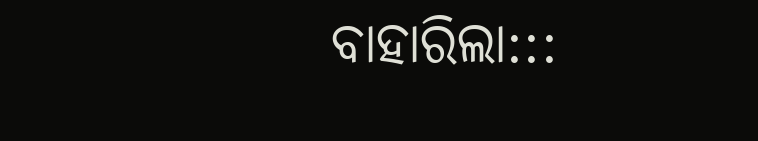ବାହାରିଲା:::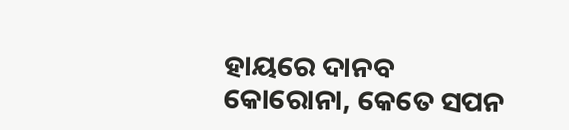ହାୟରେ ଦାନବ କୋରୋନା, କେତେ ସପନ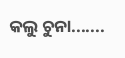କଲୁ ଚୁନା.......